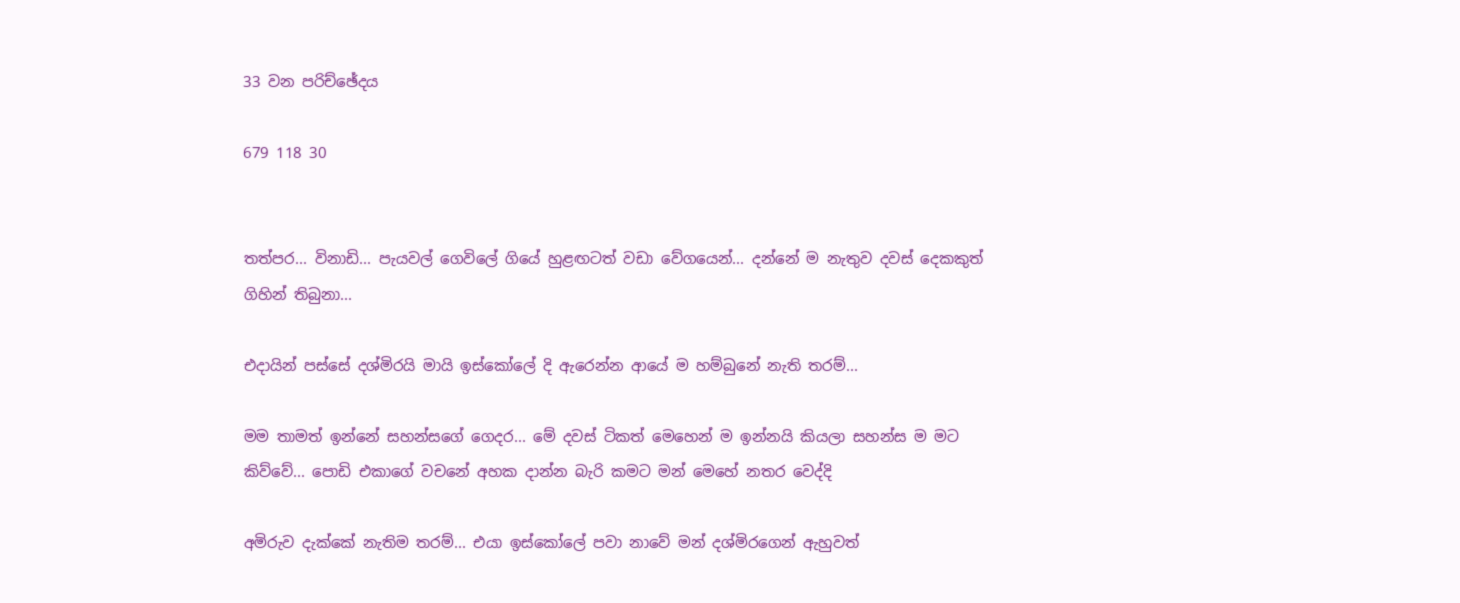33 වන පරිච්ඡේදය

679 118 30


තත්පර... විනාඩි... පැයවල් ගෙවිලේ ගියේ හුළඟටත් වඩා වේගයෙන්... දන්නේ ම නැතුව දවස් දෙකකුත් ගිහින් තිබුනා...

එදායින් පස්සේ දශ්මිරයි මායි ඉස්කෝලේ දි ඇරෙන්න ආයේ ම හම්බුනේ නැති තරම්...

මම තාමත් ඉන්නේ සහන්සගේ ගෙදර... මේ දවස් ටිකත් මෙහෙන් ම ඉන්නයි කියලා සහන්ස ම මට කිව්වේ... පොඩි එකාගේ වචනේ අහක දාන්න බැරි කමට මන් මෙහේ නතර වෙද්දි

අමිරුව දැක්කේ නැතිම තරම්... එයා ඉස්කෝලේ පවා නාවේ මන් දශ්මිරගෙන් ඇහුවත්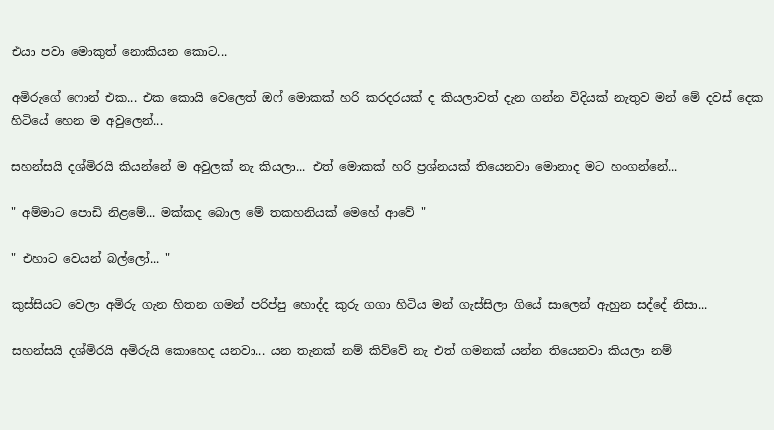එයා පවා මොකුත් නොකියන කොට...

අමිරුගේ ෆොන් එක... එක කොයි වෙලෙත් ඔෆ් මොකක් හරි කරදරයක් ද කියලාවත් දැන ගන්න විදියක් නැතුව මන් මේ දවස් දෙක හිටියේ හෙන ම අවුලෙන්...

සහන්සයි දශ්මිරයි කියන්නේ ම අවුලක් නැ කියලා... එත් මොකක් හරි ප්‍රශ්නයක් තියෙනවා මොනාද මට හංගන්නේ...

" අම්මාට පොඩි නිළමේ... මක්කද බොල මේ තකහනියක් මෙහේ ආවේ "

" එහාට වෙයන් බල්ලෝ... "

කුස්සියට වෙලා අමිරු ගැන හිතන ගමන් පරිප්පු හොද්ද කුරු ගගා හිටිය මන් ගැස්සිලා ගියේ සාලෙන් ඇහුන සද්දේ නිසා...

සහන්සයි දශ්මිරයි අමිරුයි කොහෙද යනවා... යන තැනක් නම් කිව්වේ නැ එත් ගමනක් යන්න තියෙනවා කියලා නම්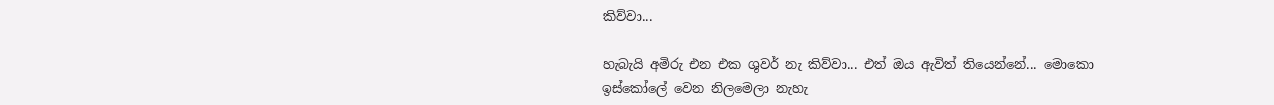කිව්වා...

හැබැයි අමිරු එන එක ශුවර් නැ කිව්වා... එත් ඔය ඇවිත් තියෙන්නේ... මොකො ඉස්කෝලේ වෙන නිලමෙලා නැහැ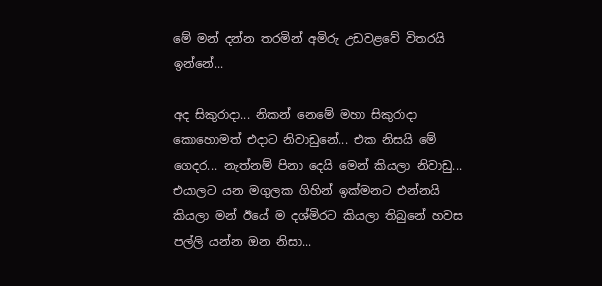මේ මන් දන්න තරමින් අමිරු උඩවළවේ විතරයි ඉන්නේ...

අද සිකුරාදා... නිකන් නෙමේ මහා සිකුරාදා කොහොමත් එදාට නිවාඩුනේ... එක නිසයි මේ ගෙදර... නැත්නම් පිනා දෙයි මෙන් කියලා නිවාඩු... එයාලට යන මගුලක ගිහින් ඉක්මනට එන්නයි කියලා මන් ඊයේ ම දශ්මිරට කියලා තිබුනේ හවස පල්ලි යන්න ඔන නිසා...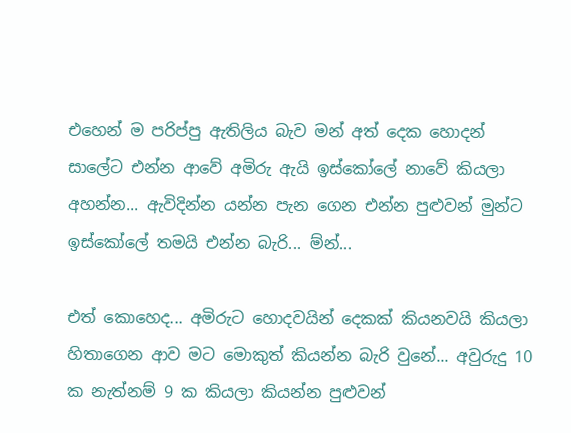එහෙන් ම පරිප්පු ඇතිලිය බැව මන් අත් දෙක හොදන් සාලේට එන්න ආවේ අමිරු ඇයි ඉස්කෝලේ නාවේ කියලා අහන්න... ඇවිදින්න යන්න පැන ගෙන එන්න පුළුවන් මුන්ට ඉස්කෝලේ තමයි එන්න බැරි... ම්න්...

එත් කොහෙද... අමිරුට හොදවයින් දෙකක් කියනවයි කියලා හිතාගෙන ආව මට මොකුත් කියන්න බැරි වුනේ... අවුරුදු 10 ක නැත්නම් 9 ක කියලා කියන්න පුළුවන්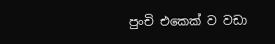පුංචි එකෙක් ව වඩා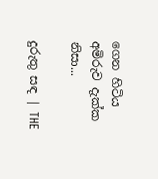ගෙන හිටිය අමිරුව දැක්ක නිසා...

දුරුතු සඳ | THE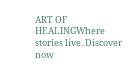ART OF HEALINGWhere stories live. Discover now